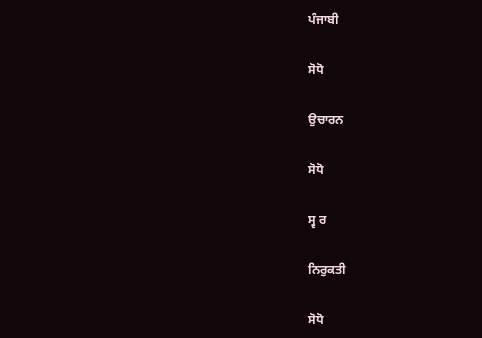ਪੰਜਾਬੀ

ਸੋਧੋ

ਉਚਾਰਨ

ਸੋਧੋ

ਸ੍ਵ ਰ

ਨਿਰੁਕਤੀ

ਸੋਧੋ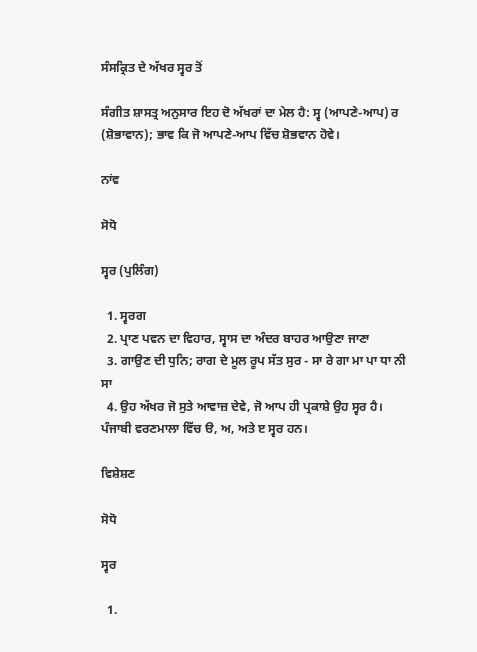ਸੰਸਕ੍ਰਿਤ ਦੇ ਅੱਖਰ ਸ੍ਵਰ ਤੋਂ

ਸੰਗੀਤ ਸ਼ਾਸਤ੍ਰ ਅਨੁਸਾਰ ਇਹ ਦੋ ਅੱਖਰਾਂ ਦਾ ਮੇਲ ਹੈ: ਸ੍ਵ (ਆਪਣੇ-ਆਪ) ਰ (ਸ਼ੋਭਾਵਾਨ); ਭਾਵ ਕਿ ਜੋ ਆਪਣੇ-ਆਪ ਵਿੱਚ ਸ਼ੋਭਵਾਨ ਹੋਵੇ।

ਨਾਂਵ

ਸੋਧੋ

ਸ੍ਵਰ (ਪੁਲਿੰਗ)

  1. ਸ੍ਵਰਗ
  2. ਪ੍ਰਾਣ ਪਵਨ ਦਾ ਵਿਹਾਰ, ਸ੍ਵਾਸ ਦਾ ਅੰਦਰ ਬਾਹਰ ਆਉਣਾ ਜਾਣਾ
  3. ਗਾਉਣ ਦੀ ਧੁਨਿ; ਰਾਗ ਦੇ ਮੂਲ ਰੂਪ ਸੱਤ ਸੁਰ - ਸਾ ਰੇ ਗਾ ਮਾ ਪਾ ਧਾ ਨੀ ਸਾ
  4. ਉਹ ਅੱਖਰ ਜੋ ਸੁਤੇ ਆਵਾਜ਼ ਦੇਵੇ, ਜੋ ਆਪ ਹੀ ਪ੍ਰਕਾਸ਼ੇ ਉਹ ਸ੍ਵਰ ਹੈ। ਪੰਜਾਬੀ ਵਰਣਮਾਲਾ ਵਿੱਚ ੳ, ਅ, ਅਤੇ ੲ ਸ੍ਵਰ ਹਨ।

ਵਿਸ਼ੇਸ਼ਣ

ਸੋਧੋ

ਸ੍ਵਰ

  1.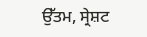ਉੱਤਮ, ਸ੍ਰੇਸ਼ਟ